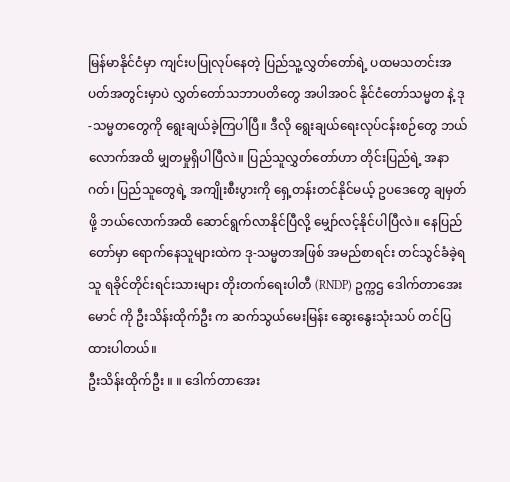မြန်မာနိုင်ငံမှာ ကျင်းပပြုလုပ်နေတဲ့ ပြည်သူ့လွှတ်တော်ရဲ့ ပထမသတင်းအပတ်အတွင်းမှာပဲ လွှတ်တော်သဘာပတိတွေ အပါအဝင် နိုင်ငံတော်သမ္မတ နဲ့ ဒု-သမ္မတတွေကို ရွေးချယ်ခဲ့ကြပါပြီ။ ဒီလို ရွေးချယ်ရေးလုပ်ငန်းစဉ်တွေ ဘယ်လောက်အထိ မျှတမှုရှိပါပြီလဲ။ ပြည်သူလွှတ်တော်ဟာ တိုင်းပြည်ရဲ့ အနာဂတ်၊ ပြည်သူတွေရဲ့ အကျိုးစီးပွားကို ရှေ့တန်းတင်နိုင်မယ့် ဥပဒေတွေ ချမှတ်ဖို့ ဘယ်လောက်အထိ ဆောင်ရွက်လာနိုင်ပြီလို့ မျှော်လင့်နိုင်ပါပြီလဲ။ နေပြည်တော်မှာ ရောက်နေသူများထဲက ဒု-သမ္မတအဖြစ် အမည်စာရင်း တင်သွင်ခံခဲ့ရသူ ရခိုင်တိုင်းရင်းသားများ တိုးတက်ရေးပါတီ (RNDP) ဥက္ကဌ ဒေါက်တာအေးမောင် ကို ဦးသိန်းထိုက်ဦး က ဆက်သွယ်မေးမြန်း ဆွေးနွေးသုံးသပ် တင်ပြထားပါတယ်။
ဦးသိန်းထိုက်ဦး ။ ။ ဒေါက်တာအေး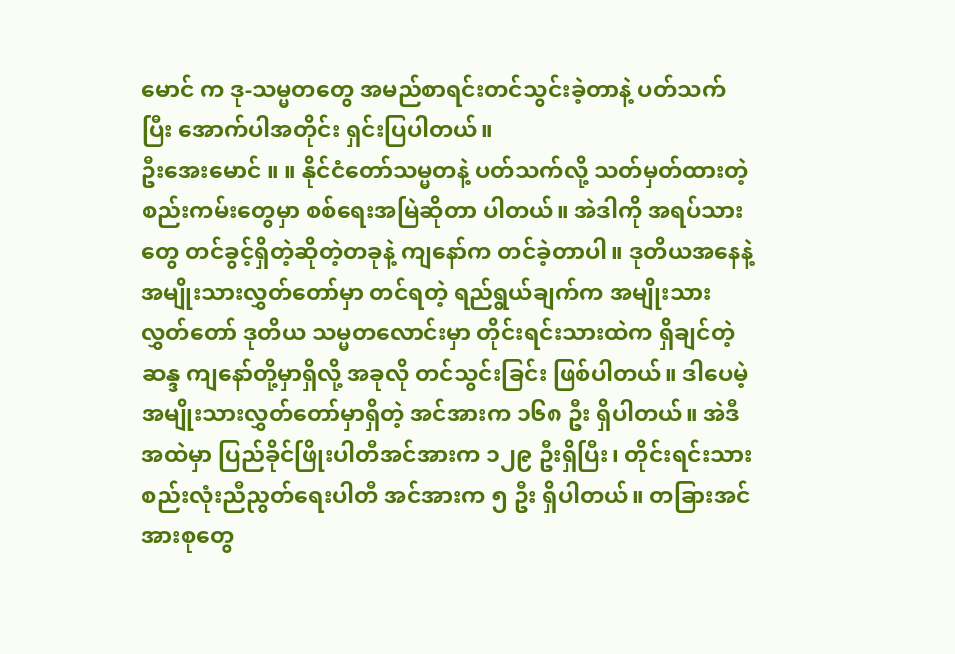မောင် က ဒု-သမ္မတတွေ အမည်စာရင်းတင်သွင်းခဲ့တာနဲ့ ပတ်သက်ပြီး အောက်ပါအတိုင်း ရှင်းပြပါတယ်။
ဦးအေးမောင် ။ ။ နိုင်ငံတော်သမ္မတနဲ့ ပတ်သက်လို့ သတ်မှတ်ထားတဲ့ စည်းကမ်းတွေမှာ စစ်ရေးအမြဲဆိုတာ ပါတယ်။ အဲဒါကို အရပ်သားတွေ တင်ခွင့်ရှိတဲ့ဆိုတဲ့တခုနဲ့ ကျနော်က တင်ခဲ့တာပါ။ ဒုတိယအနေနဲ့ အမျိုးသားလွှတ်တော်မှာ တင်ရတဲ့ ရည်ရွယ်ချက်က အမျိုးသားလွှတ်တော် ဒုတိယ သမ္မတလောင်းမှာ တိုင်းရင်းသားထဲက ရှိချင်တဲ့ဆန္ဒ ကျနော်တို့မှာရှိလို့ အခုလို တင်သွင်းခြင်း ဖြစ်ပါတယ်။ ဒါပေမဲ့ အမျိုးသားလွှတ်တော်မှာရှိတဲ့ အင်အားက ၁၆၈ ဦး ရှိပါတယ်။ အဲဒီအထဲမှာ ပြည်ခိုင်ဖြိုးပါတီအင်အားက ၁၂၉ ဦးရှိပြီး၊ တိုင်းရင်းသားစည်းလုံးညီညွတ်ရေးပါတီ အင်အားက ၅ ဦး ရှိပါတယ်။ တခြားအင်အားစုတွေ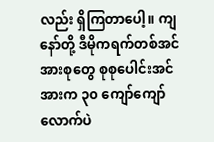လည်း ရှိကြတာပေါ့။ ကျနော်တို့ ဒီမိုကရက်တစ်အင်အားစုတွေ စုစုပေါင်းအင်အားက ၃၀ ကျော်ကျော်လောက်ပဲ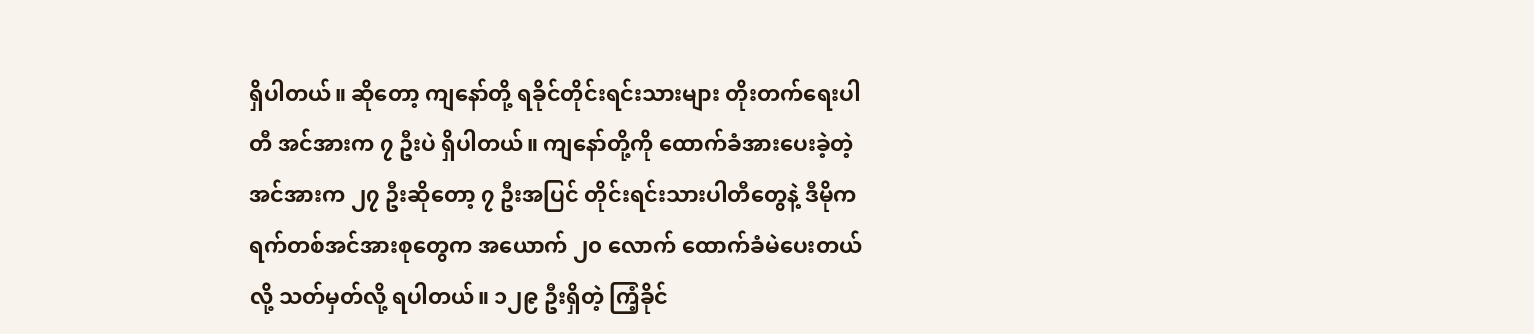ရှိပါတယ်။ ဆိုတော့ ကျနော်တို့ ရခိုင်တိုင်းရင်းသားများ တိုးတက်ရေးပါတီ အင်အားက ၇ ဦးပဲ ရှိပါတယ်။ ကျနော်တို့ကို ထောက်ခံအားပေးခဲ့တဲ့ အင်အားက ၂၇ ဦးဆိုတော့ ၇ ဦးအပြင် တိုင်းရင်းသားပါတီတွေနဲ့ ဒီမိုကရက်တစ်အင်အားစုတွေက အယောက် ၂၀ လောက် ထောက်ခံမဲပေးတယ်လို့ သတ်မှတ်လို့ ရပါတယ်။ ၁၂၉ ဦးရှိတဲ့ ကြံ့ခိုင်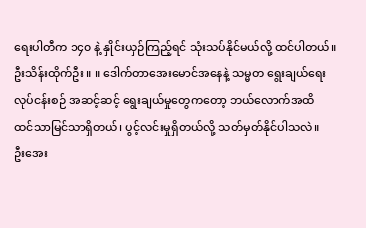ရေးပါတီက ၁၄၀ နဲ့ နှိုင်းယှဉ်ကြည့်ရင် သုံးသပ်နိုင်မယ်လို့ ထင်ပါတယ်။
ဦးသိန်းထိုက်ဦး ။ ။ ဒေါက်တာအေးမောင်အနေနဲ့ သမ္မတ ရွေးချယ်ရေးလုပ်ငန်းစဉ် အဆင့်ဆင့် ရွေးချယ်မှုတွေကတော့ ဘယ်လောက်အထိ ထင်သာမြင်သာရှိတယ်၊ ပွင့်လင်းမှုရှိတယ်လို့ သတ်မှတ်နိုင်ပါသလဲ။
ဦးအေး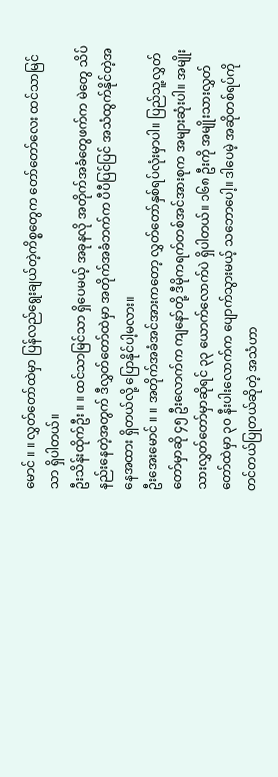မောင် ။ ။ လွှတ်တော်ထဲမှာ ပြန်လည်ရွေးချယ်တဲ့ကိစ္စတွေက တော်တော်လေး ထင်သာမြင်သာ ရှိပါတယ်။
ဦးသိန်းထိုက်ဦး ။ ။ ထင်သာမြင်သာ ရှိပေမယ့် အခုနလို အတိုက်အခံတွေဖက်က မဲတွေ သိပ်နည်းနေတဲ့အတွက် ဒီလွှတ်တော်ထဲမှာ အတိုက်အခံဘက်က ပီပီပြင်ပြင် အသံထွက်နိုင်တဲ့အနေအထား ရှိတယ်လို့ ပြောနိုင်ပါ့မလား။
ဦးအေးမောင် ။ ။ အတိုက်အခံအင်အားကတော့ လွှတ်တော်နှစ်ရပ်လုံးမှာပါ။ ပြည်သူ့လွှတ်တော်မှာဆို ၄၅ ဦးလောက်က ကျနော်တို့ ဒီမိုကရက်တစ်အင်အားစုက အများဆုံးပါ။ အမျိုးသားလွှတ်တော်မှာဆိုရင် ၃၃ ယောက်လောက်ပဲ ရှိပါတယ်။ ၁၆၈ ဦးကို အမျိုးသားလွှတ်တော်ထဲမှာ ၃၀ နီးပါးလောက်က ပျောက်သွားမယ့် သဘောပေါ့။ ဒါပေမဲ့ အဆိုတစ်ရပ်ကို တင်တယ်ပြုတယ်ဆိုတဲ့ အသံဟာ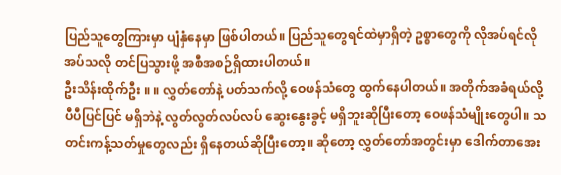ပြည်သူတွေကြားမှာ ပျံနှံနေမှာ ဖြစ်ပါတယ်။ ပြည်သူတွေရင်ထဲမှာရှိတဲ့ ဥစ္စာတွေကို လိုအပ်ရင်လိုအပ်သလို တင်ပြသွားဖို့ အစီအစဉ်ရှိထားပါတယ်။
ဦးသိန်းထိုက်ဦး ။ ။ လွှတ်တော်နဲ့ ပတ်သက်လို့ ဝေဖန်သံတွေ ထွက်နေပါတယ်။ အတိုက်အခံရယ်လို့ ပီပီပြင်ပြင် မရှိဘဲနဲ့ လွတ်လွတ်လပ်လပ် ဆွေးနွေးခွင့် မရှိဘူးဆိုပြီးတော့ ဝေဖန်သံမျိုးတွေပါ။ သတင်းကန့်သတ်မှုတွေလည်း ရှိနေတယ်ဆိုပြီးတော့။ ဆိုတော့ လွှတ်တော်အတွင်းမှာ ဒေါက်တာအေး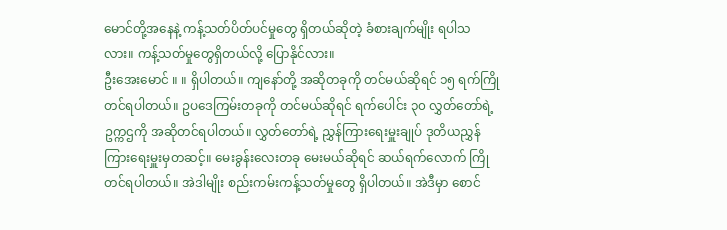မောင်တို့အနေနဲ့ ကန့်သတ်ပိတ်ပင်မှုတွေ ရှိတယ်ဆိုတဲ့ ခံစားချက်မျိုး ရပါသလား။ ကန့်သတ်မှုတွေရှိတယ်လို့ ပြောနိုင်လား။
ဦးအေးမောင် ။ ။ ရှိပါတယ်။ ကျနော်တို့ အဆိုတခုကို တင်မယ်ဆိုရင် ၁၅ ရက်ကြိုတင်ရပါတယ်။ ဥပဒေကြမ်းတခုကို တင်မယ်ဆိုရင် ရက်ပေါင်း ၃၀ လွှတ်တော်ရဲ့ ဥက္ကဌကို အဆိုတင်ရပါတယ်။ လွှတ်တော်ရဲ့ ညွှန်ကြားရေးမှူးချုပ် ဒုတိယညွှန်ကြားရေးမှူးမှတဆင့်။ မေးခွန်းလေးတခု မေးမယ်ဆိုရင် ဆယ်ရက်လောက် ကြိုတင်ရပါတယ်။ အဲဒါမျိုး စည်းကမ်းကန့်သတ်မှုတွေ ရှိပါတယ်။ အဲဒီမှာ စောင်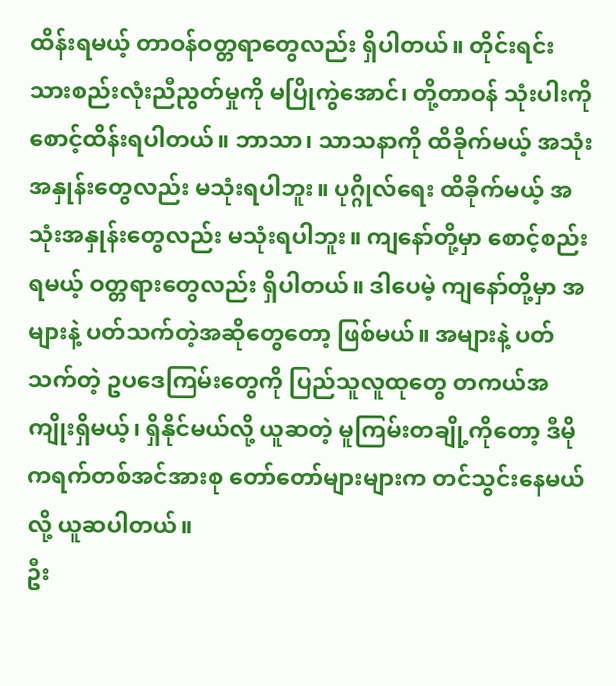ထိန်းရမယ့် တာဝန်ဝတ္တရာတွေလည်း ရှိပါတယ်။ တိုင်းရင်းသားစည်းလုံးညီညွတ်မှုကို မပြိုကွဲအောင်၊ တို့တာဝန် သုံးပါးကို စောင့်ထိန်းရပါတယ်။ ဘာသာ၊ သာသနာကို ထိခိုက်မယ့် အသုံးအနှုန်းတွေလည်း မသုံးရပါဘူး။ ပုဂ္ဂိုလ်ရေး ထိခိုက်မယ့် အသုံးအနှုန်းတွေလည်း မသုံးရပါဘူး။ ကျနော်တို့မှာ စောင့်စည်းရမယ့် ဝတ္တရားတွေလည်း ရှိပါတယ်။ ဒါပေမဲ့ ကျနော်တို့မှာ အများနဲ့ ပတ်သက်တဲ့အဆိုတွေတော့ ဖြစ်မယ်။ အများနဲ့ ပတ်သက်တဲ့ ဥပဒေကြမ်းတွေကို ပြည်သူလူထုတွေ တကယ်အကျိုးရှိမယ့်၊ ရှိနိုင်မယ်လို့ ယူဆတဲ့ မူကြမ်းတချို့ကိုတော့ ဒီမိုကရက်တစ်အင်အားစု တော်တော်များများက တင်သွင်းနေမယ်လို့ ယူဆပါတယ်။
ဦး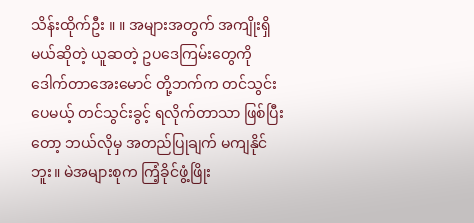သိန်းထိုက်ဦး ။ ။ အများအတွက် အကျိုးရှိမယ်ဆိုတဲ့ ယူဆတဲ့ ဥပဒေကြမ်းတွေကို ဒေါက်တာအေးမောင် တို့ဘက်က တင်သွင်းပေမယ့် တင်သွင်းခွင့် ရလိုက်တာသာ ဖြစ်ပြီးတော့ ဘယ်လိုမှ အတည်ပြုချက် မကျနိုင်ဘူး။ မဲအများစုက ကြံ့ခိုင်ဖွံ့ဖြိုး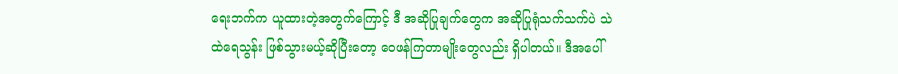ရေးဘက်က ယူထားတဲ့အတွက်ကြောင့် ဒီ အဆိုပြုချက်တွေက အဆိုပြုရုံသက်သက်ပဲ သဲထဲရေသွန်း ဖြစ်သွားမယ့်ဆိုပြီးတော့ ဝေဖန်ကြတာမျိုးတွေလည်း ရှိပါတယ်။ ဒီအပေါ်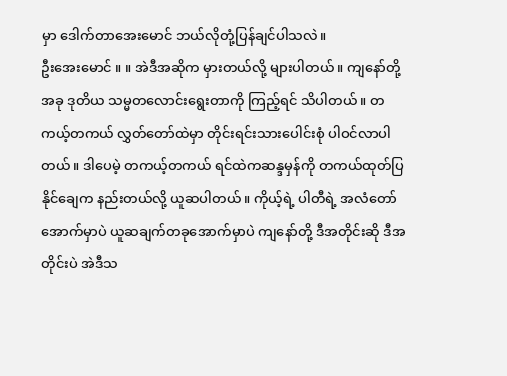မှာ ဒေါက်တာအေးမောင် ဘယ်လိုတုံ့ပြန်ချင်ပါသလဲ။
ဦးအေးမောင် ။ ။ အဲဒီအဆိုက မှားတယ်လို့ များပါတယ်။ ကျနော်တို့ အခု ဒုတိယ သမ္မတလောင်းရွေးတာကို ကြည့်ရင် သိပါတယ်။ တကယ့်တကယ် လွှတ်တော်ထဲမှာ တိုင်းရင်းသားပေါင်းစုံ ပါဝင်လာပါတယ်။ ဒါပေမဲ့ တကယ့်တကယ် ရင်ထဲကဆန္ဒမှန်ကို တကယ်ထုတ်ပြနိုင်ချေက နည်းတယ်လို့ ယူဆပါတယ်။ ကိုယ့်ရဲ့ ပါတီရဲ့ အလံတော်အောက်မှာပဲ ယူဆချက်တခုအောက်မှာပဲ ကျနော်တို့ ဒီအတိုင်းဆို ဒီအတိုင်းပဲ အဲဒီသ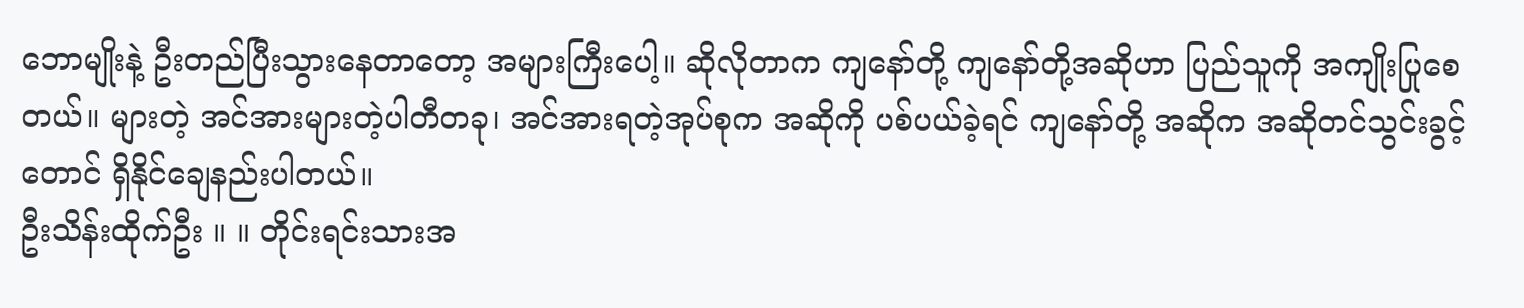ဘောမျိုးနဲ့ ဦးတည်ပြီးသွားနေတာတော့ အများကြီးပေါ့။ ဆိုလိုတာက ကျနော်တို့ ကျနော်တို့အဆိုဟာ ပြည်သူကို အကျိုးပြုစေတယ်။ များတဲ့ အင်အားများတဲ့ပါတီတခု၊ အင်အားရတဲ့အုပ်စုက အဆိုကို ပစ်ပယ်ခဲ့ရင် ကျနော်တို့ အဆိုက အဆိုတင်သွင်းခွင့်တောင် ရှိနိုင်ချေနည်းပါတယ်။
ဦးသိန်းထိုက်ဦး ။ ။ တိုင်းရင်းသားအ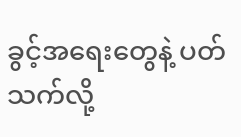ခွင့်အရေးတွေနဲ့ ပတ်သက်လို့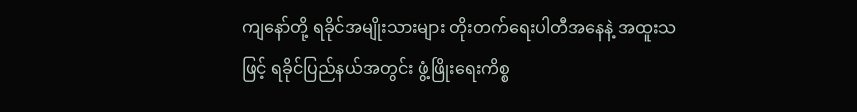ကျနော်တို့ ရခိုင်အမျိုးသားများ တိုးတက်ရေးပါတီအနေနဲ့ အထူးသဖြင့် ရခိုင်ပြည်နယ်အတွင်း ဖွံ့ဖြိုးရေးကိစ္စ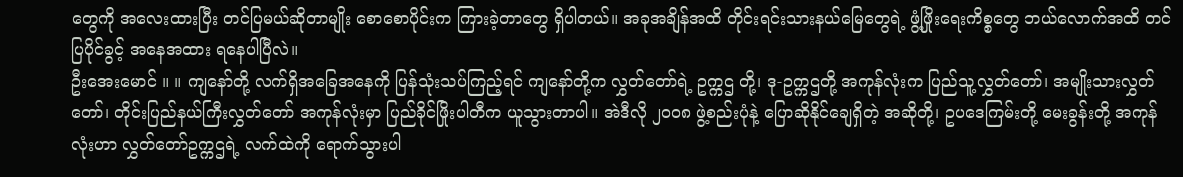တွေကို အလေးထားပြီး တင်ပြမယ်ဆိုတာမျိုး စောစောပိုင်းက ကြားခဲ့တာတွေ ရှိပါတယ်။ အခုအချိန်အထိ တိုင်းရင်းသားနယ်မြေတွေရဲ့ ဖွံ့ဖြိုးရေးကိစ္စတွေ ဘယ်လောက်အထိ တင်ပြပိုင်ခွင့် အနေအထား ရနေပါပြီလဲ။
ဦးအေးမောင် ။ ။ ကျနော်တို့ လက်ရှိအခြေအနေကို ပြန်သုံးသပ်ကြည့်ရင် ကျနော်တို့က လွှတ်တော်ရဲ့ ဥက္ကဌ တို့၊ ဒု-ဥက္ကဌတို့ အကုန်လုံးက ပြည်သူ့လွှတ်တော်၊ အမျိုးသားလွှတ်တော်၊ တိုင်းပြည်နယ်ကြီးလွှတ်တော် အကုန်လုံးမှာ ပြည်ခိုင်ဖြိုးပါတီက ယူသွားတာပါ။ အဲဒီလို ၂၀၀၈ ဖွဲ့စည်းပုံနဲ့ ပြောဆိုနိုင်ချေရှိတဲ့ အဆိုတို့၊ ဥပဒေကြမ်းတို့ မေးခွန်းတို့ အကုန်လုံးဟာ လွှတ်တော်ဥက္ကဌရဲ့ လက်ထဲကို ရောက်သွားပါ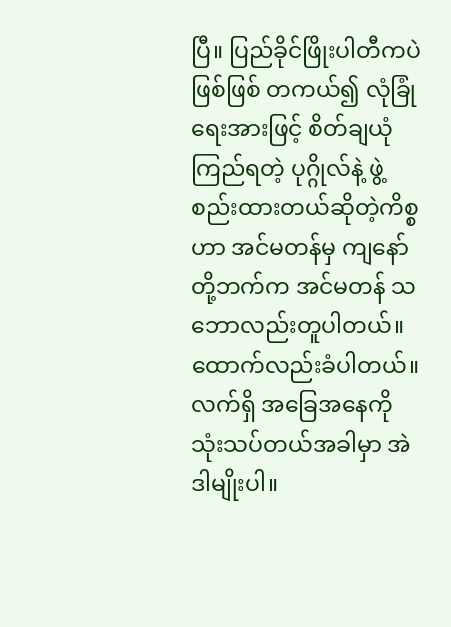ပြီ။ ပြည်ခိုင်ဖြိုးပါတီကပဲဖြစ်ဖြစ် တကယ်၍ လုံခြုံရေးအားဖြင့် စိတ်ချယုံကြည်ရတဲ့ ပုဂ္ဂိုလ်နဲ့ ဖွဲ့စည်းထားတယ်ဆိုတဲ့ကိစ္စဟာ အင်မတန်မှ ကျနော်တို့ဘက်က အင်မတန် သဘောလည်းတူပါတယ်။ ထောက်လည်းခံပါတယ်။ လက်ရှိ အခြေအနေကို သုံးသပ်တယ်အခါမှာ အဲဒါမျိုးပါ။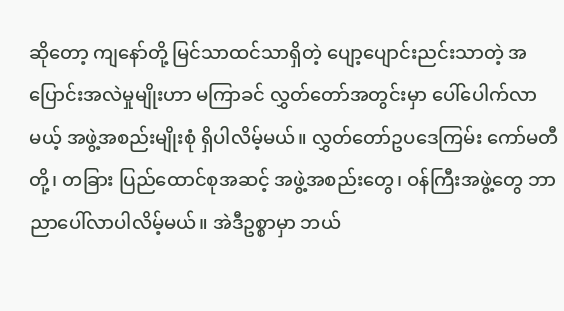ဆိုတော့ ကျနော်တို့ မြင်သာထင်သာရှိတဲ့ ပျော့ပျောင်းညင်းသာတဲ့ အပြောင်းအလဲမှုမျိုးဟာ မကြာခင် လွှတ်တော်အတွင်းမှာ ပေါ်ပေါက်လာမယ့် အဖွဲ့အစည်းမျိုးစုံ ရှိပါလိမ့်မယ်။ လွှတ်တော်ဥပဒေကြမ်း ကော်မတီတို့၊ တခြား ပြည်ထောင်စုအဆင့် အဖွဲ့အစည်းတွေ၊ ဝန်ကြီးအဖွဲ့တွေ ဘာညာပေါ်လာပါလိမ့်မယ်။ အဲဒီဥစ္စာမှာ ဘယ်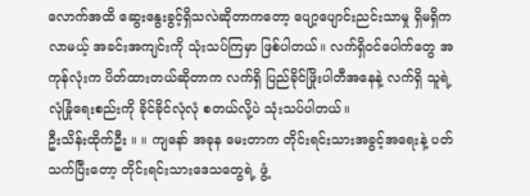လောက်အထိ ဆွေးနွေးခွင့်ရှိသလဲဆိုတာကတော့ ပျော့ပျောင်းညင်းသာမှု ရှိမရှိက လာမယ့် အခင်းအကျင်းကို သုံးသပ်ကြမှာ ဖြစ်ပါတယ်။ လက်ရှိဝင်ပေါက်တွေ အကုန်လုံးက ပိတ်ထားတယ်ဆိုတာက လက်ရှိ ပြည်ခိုင်ဖြိုးပါတီအနေနဲ့ လက်ရှိ သူရဲ့ လုံခြုံရေးစည်းကို ခိုင်ခိုင်လုံလုံ စတယ်လို့ပဲ သုံးသပ်ပါတယ်။
ဦးသိန်းထိုက်ဦး ။ ။ ကျနော် အခုန မေးတာက တိုင်းရင်းသားအခွင့်အရေးနဲ့ ပတ်သက်ပြီးတော့ တိုင်းရင်းသားဒေသတွေရဲ့ ဖွံ့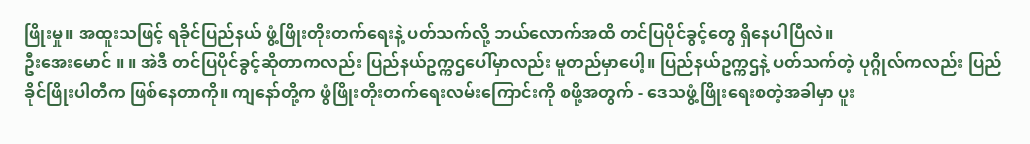ဖြိုးမှု။ အထူးသဖြင့် ရခိုင်ပြည်နယ် ဖွံ့ဖြိုးတိုးတက်ရေးနဲ့ ပတ်သက်လို့ ဘယ်လောက်အထိ တင်ပြပိုင်ခွင့်တွေ ရှိနေပါပြီလဲ။
ဦးအေးမောင် ။ ။ အဲဒီ တင်ပြပိုင်ခွင့်ဆိုတာကလည်း ပြည်နယ်ဥက္ကဌပေါ်မှာလည်း မူတည်မှာပေါ့။ ပြည်နယ်ဥက္ကဌနဲ့ ပတ်သက်တဲ့ ပုဂ္ဂိုလ်ကလည်း ပြည်ခိုင်ဖြိုးပါတီက ဖြစ်နေတာကို။ ကျနော်တို့က ဖွံဖြိုးတိုးတက်ရေးလမ်းကြောင်းကို စဖို့အတွက် - ဒေသဖွံ့ဖြိုးရေးစတဲ့အခါမှာ ပူး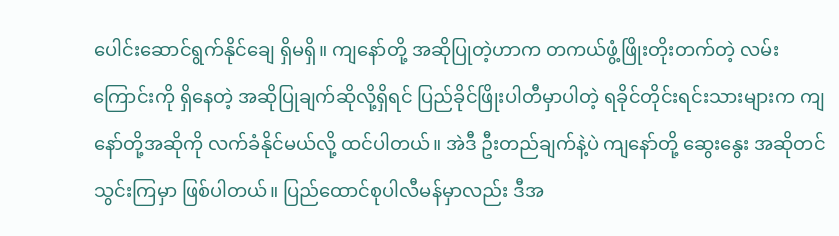ပေါင်းဆောင်ရွက်နိုင်ချေ ရှိမရှိ။ ကျနော်တို့ အဆိုပြုတဲ့ဟာက တကယ်ဖွံ့ဖြိုးတိုးတက်တဲ့ လမ်းကြောင်းကို ရှိနေတဲ့ အဆိုပြုချက်ဆိုလို့ရှိရင် ပြည်ခိုင်ဖြိုးပါတီမှာပါတဲ့ ရခိုင်တိုင်းရင်းသားများက ကျနော်တို့အဆိုကို လက်ခံနိုင်မယ်လို့ ထင်ပါတယ်။ အဲဒီ ဦးတည်ချက်နဲ့ပဲ ကျနော်တို့ ဆွေးနွေး အဆိုတင်သွင်းကြမှာ ဖြစ်ပါတယ်။ ပြည်ထောင်စုပါလီမန်မှာလည်း ဒီအ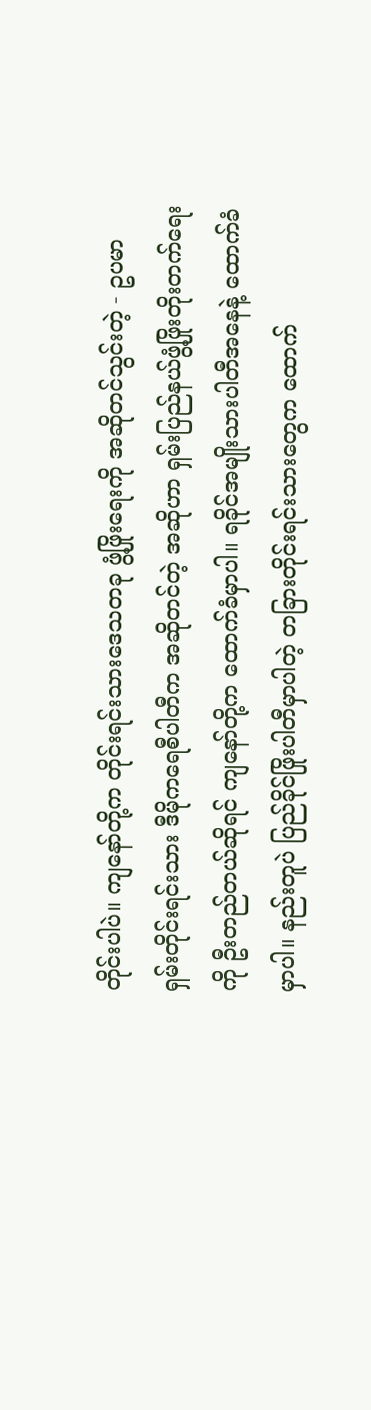တိုင်းပါပဲ။ ကျနော်တို့က တိုင်းရင်းသားဒေသတခု ဖွံ့ဖြိုးရေးကို အဆိုတင်သွင်းတဲ့ - ဥပမာ ရှမ်းတိုင်းရင်းသား ဒီမိုကရေစီပါတီက အဆိုတင်တဲ့ အဆိုဟာ ရှမ်းပြည်နယ်ဖွံ့ဖြိုးတိုးတက်ရေးကို ဦးတည်တယ်ဆိုရင် ကျနော်တို့က ထောက်ခံမှာပါ။ ရခိုင်အမျိုးသားပါတီအနေနဲ့ ထောက်ခံမှာပါ။ နည်းတူပဲ ပြည်ခိုင်ဖြိုးပါတီမှာပါတဲ့ တခြားတိုင်းရင်းသားတွေက ထောက်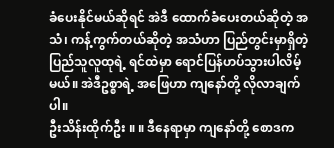ခံပေးနိုင်မယ်ဆိုရင် အဲဒီ ထောက်ခံပေးတယ်ဆိုတဲ့ အသံ၊ ကန့်ကွက်တယ်ဆိုတဲ့ အသံဟာ ပြည်တွင်းမှာရှိတဲ့ ပြည်သူလူထုရဲ့ ရင်ထဲမှာ ရောင်ပြန်ဟပ်သွားပါလိမ့်မယ်။ အဲဒီဥစ္စာရဲ့ အဖြေဟာ ကျနော်တို့ လိုလာချက်ပါ။
ဦးသိန်းထိုက်ဦး ။ ။ ဒီနေရာမှာ ကျနော်တို့ စောဒက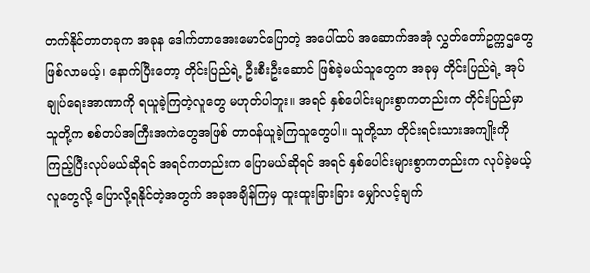တက်နိုင်တာတခုက အခုန ဒေါက်တာအေးမောင်ပြောတဲ့ အပေါ်ထပ် အဆောက်အအုံ လွှတ်တော်ဥက္ကဌတွေ ဖြစ်လာမယ့်၊ နောက်ပြီးတော့ တိုင်းပြည်ရဲ့ ဦးစီးဦးဆောင် ဖြစ်ခဲ့မယ်သူတွေက အခုမှ တိုင်းပြည်ရဲ့ အုပ်ချုပ်ရေးအာဏာကို ရယူခဲ့ကြတဲ့လူတွေ မဟုတ်ပါဘူး။ အရင် နှစ်ပေါင်းများစွာကတည်းက တိုင်းပြည်မှာ သူတို့က စစ်တပ်အကြီးအကဲတွေအဖြစ် တာဝန်ယူခဲ့ကြသူတွေပါ။ သူတို့သာ တိုင်းရင်းသားအကျိုးကို ကြည့်ပြီးလုပ်မယ်ဆိုရင် အရင်ကတည်းက ပြောမယ်ဆိုရင် အရင် နှစ်ပေါင်းများစွာကတည်းက လုပ်ခဲ့မယ့်လူတွေလို့ ပြောလို့ရနိုင်တဲ့အတွက် အခုအချိန်ကြမှ ထူးထူးခြားခြား မျှော်လင့်ချက်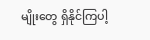မျိုးတွေ ရှိနိုင်ကြပါ့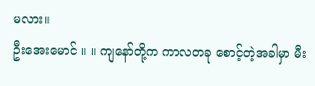မလား။
ဦးအေးမောင် ။ ။ ကျနော်တို့က ကာလတခု စောင့်တဲ့အခါမှာ မီး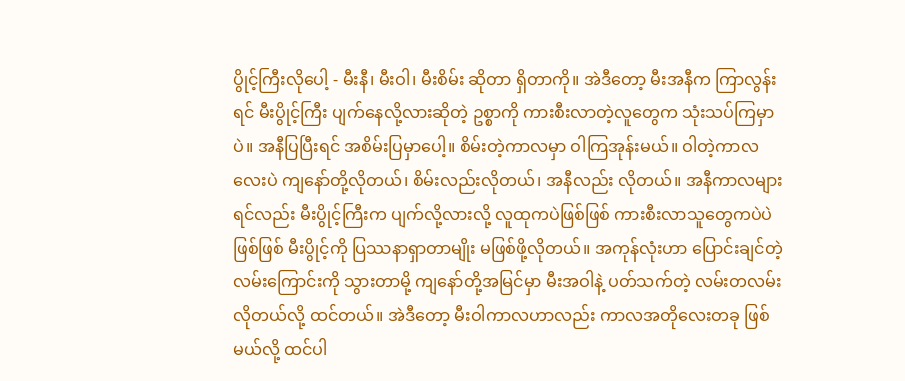ပွိုင့်ကြီးလိုပေါ့ - မီးနီ၊ မီးဝါ၊ မီးစိမ်း ဆိုတာ ရှိတာကို။ အဲဒီတော့ မီးအနီက ကြာလွန်းရင် မီးပွိုင့်ကြီး ပျက်နေလို့လားဆိုတဲ့ ဥစ္စာကို ကားစီးလာတဲ့လူတွေက သုံးသပ်ကြမှာပဲ။ အနီပြပြီးရင် အစိမ်းပြမှာပေါ့။ စိမ်းတဲ့ကာလမှာ ဝါကြအုန်းမယ်။ ဝါတဲ့ကာလလေးပဲ ကျနော်တို့လိုတယ်၊ စိမ်းလည်းလိုတယ်၊ အနီလည်း လိုတယ်။ အနီကာလများရင်လည်း မီးပွိုင့်ကြီးက ပျက်လို့လားလို့ လူထုကပဲဖြစ်ဖြစ် ကားစီးလာသူတွေကပဲပဲဖြစ်ဖြစ် မီးပွိုင့်ကို ပြဿနာရှာတာမျိုး မဖြစ်ဖို့လိုတယ်။ အကုန်လုံးဟာ ပြောင်းချင်တဲ့လမ်းကြောင်းကို သွားတာမို့ ကျနော်တို့အမြင်မှာ မီးအဝါနဲ့ ပတ်သက်တဲ့ လမ်းတလမ်းလိုတယ်လို့ ထင်တယ်။ အဲဒီတော့ မီးဝါကာလဟာလည်း ကာလအတိုလေးတခု ဖြစ်မယ်လို့ ထင်ပါ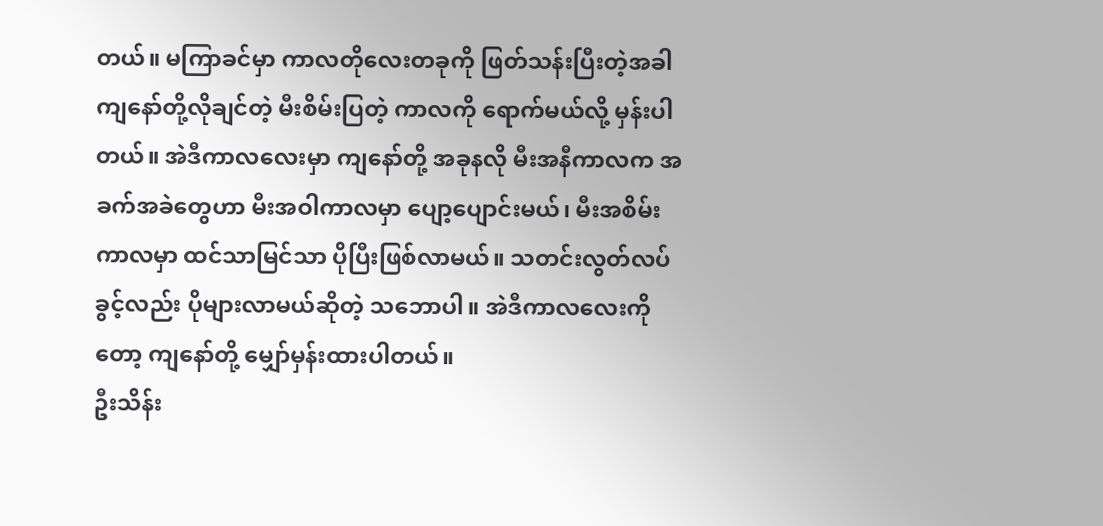တယ်။ မကြာခင်မှာ ကာလတိုလေးတခုကို ဖြတ်သန်းပြီးတဲ့အခါ ကျနော်တို့လိုချင်တဲ့ မီးစိမ်းပြတဲ့ ကာလကို ရောက်မယ်လို့ မှန်းပါတယ်။ အဲဒီကာလလေးမှာ ကျနော်တို့ အခုနလို မီးအနီကာလက အခက်အခဲတွေဟာ မီးအဝါကာလမှာ ပျော့ပျောင်းမယ်၊ မီးအစိမ်းကာလမှာ ထင်သာမြင်သာ ပိုပြီးဖြစ်လာမယ်။ သတင်းလွတ်လပ်ခွင့်လည်း ပိုများလာမယ်ဆိုတဲ့ သဘောပါ။ အဲဒီကာလလေးကိုတော့ ကျနော်တို့ မျှော်မှန်းထားပါတယ်။
ဦးသိန်း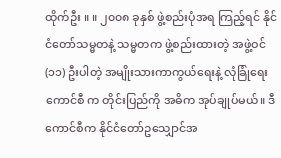ထိုက်ဦး ။ ။ ၂၀၀၈ ခုနှစ် ဖွဲ့စည်းပုံအရ ကြည့်ရင် နိုင်ငံတော်သမ္မတနဲ့ သမ္မတက ဖွဲ့စည်းထားတဲ့ အဖွဲ့ဝင် (၁၁) ဦးပါတဲ့ အမျိုးသားကာကွယ်ရေးနဲ့ လုံခြုံရေးကောင်စီ က တိုင်းပြည်ကို အဓိက အုပ်ချုပ်မယ်။ ဒီ ကောင်စီက နိုင်ငံတော်ဥသျှောင်အ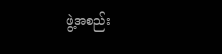ဖွဲ့အစည်း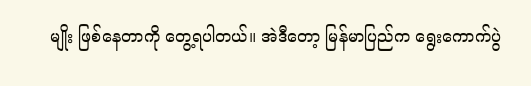မျိုး ဖြစ်နေတာကို တွေ့ရပါတယ်။ အဲဒီတော့ မြန်မာပြည်က ရွေးကောက်ပွဲ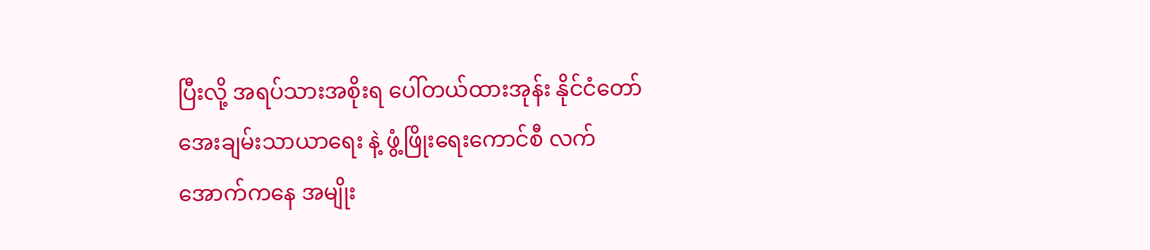ပြီးလို့ အရပ်သားအစိုးရ ပေါ်တယ်ထားအုန်း နိုင်ငံတော် အေးချမ်းသာယာရေး နဲ့ ဖွံ့ဖြိုးရေးကောင်စီ လက်အောက်ကနေ အမျိုး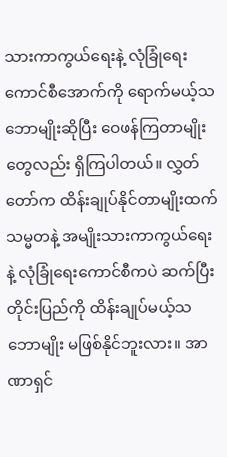သားကာကွယ်ရေးနဲ့ လုံခြုံရေးကောင်စီအောက်ကို ရောက်မယ့်သဘောမျိုးဆိုပြီး ဝေဖန်ကြတာမျိုးတွေလည်း ရှိကြပါတယ်။ လွှတ်တော်က ထိန်းချုပ်နိုင်တာမျိုးထက် သမ္မတနဲ့ အမျိုးသားကာကွယ်ရေးနဲ့ လုံခြုံရေးကောင်စီကပဲ ဆက်ပြီး တိုင်းပြည်ကို ထိန်းချုပ်မယ့်သဘောမျိုး မဖြစ်နိုင်ဘူးလား။ အာဏာရှင်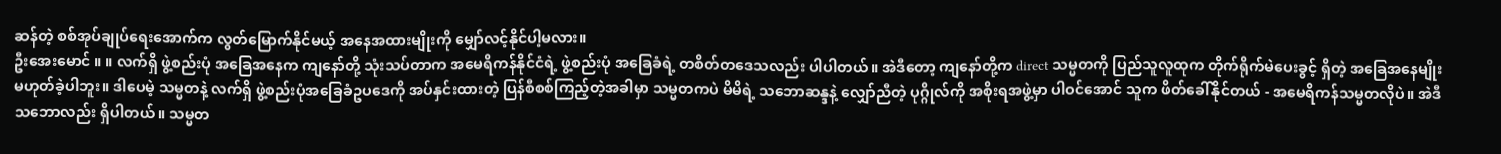ဆန်တဲ့ စစ်အုပ်ချုပ်ရေးအောက်က လွတ်မြောက်နိုင်မယ့် အနေအထားမျိုးကို မျှော်လင့်နိုင်ပါ့မလား။
ဦးအေးမောင် ။ ။ လက်ရှိ ဖွဲ့စည်းပုံ အခြေအနေက ကျနော်တို့ သုံးသပ်တာက အမေရိကန်နိုင်ငံရဲ့ ဖွဲ့စည်းပုံ အခြေခံရဲ့ တစိတ်တဒေသလည်း ပါပါတယ်။ အဲဒီတော့ ကျနော်တို့က direct သမ္မတကို ပြည်သူလူထုက တိုက်ရိုက်မဲပေးခွင့် ရှိတဲ့ အခြေအနေမျိုး မဟုတ်ခဲ့ပါဘူး။ ဒါပေမဲ့ သမ္မတနဲ့ လက်ရှိ ဖွဲ့စည်းပုံအခြေခံဥပဒေကို အပ်နှင်းထားတဲ့ ပြန်စီစစ်ကြည့်တဲ့အခါမှာ သမ္မတကပဲ မိမိရဲ့ သဘောဆန္ဒနဲ့ လျှော်ညီတဲ့ ပုဂ္ဂိုလ်ကို အစိုးရအဖွဲ့မှာ ပါဝင်အောင် သူက ဖိတ်ခေါ်နိုင်တယ် - အမေရိကန်သမ္မတလိုပဲ။ အဲဒီ သဘောလည်း ရှိပါတယ်။ သမ္မတ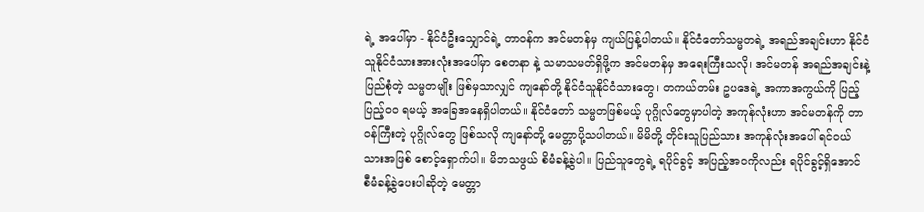ရဲ့ အပေါ်မှာ - နိုင်ငံဦးသျှောင်ရဲ့ တာဝန်က အင်မတန်မှ ကျယ်ပြန့်ပါတယ်။ နိုင်ငံတော်သမ္မတရဲ့ အရည်အချင်းဟာ နိုင်ငံသူနိုင်ငံသားအားလုံးအပေါ်မှာ စေတနာ နဲ့ သမာသမတ်ရှိဖို့က အင်မတန်မှ အရေးကြီးသလို၊ အင်မတန် အရည်အချင်းနဲ့ ပြည်စုံတဲ့ သမ္မတမျိုး ဖြစ်မှသာလျှင် ကျနော်တို့ နိုင်ငံသူနိုင်ငံသားတွေ၊ တကယ်တမ်း ဥပဒေရဲ့ အကာအကွယ်ကို ပြည့်ပြည့်ဝဝ ရမယ့် အခြေအနေရှိပါတယ်။ နိုင်ငံတော် သမ္မတဖြစ်မယ့် ပုဂ္ဂိုလ်တွေမှာပါတဲ့ အကုန်လုံးဟာ အင်မတန်ကို တာဝန်ကြီးတဲ့ ပုဂ္ဂိုလ်တွေ ဖြစ်သလို ကျနော်တို့ မေတ္တာပို့သပါတယ်။ မိမိတို့ တိုင်းသူပြည်သား အကုန်လုံးအပေါ် ရင်ဝယ်သားအဖြစ် စောင့်ရှောက်ပါ။ မိဘသဖွယ် စိမံခန့်ခွဲပါ။ ပြည်သူတွေရဲ့ ရပိုင်ခွင့် အပြည့်အဝကိုလည်း ရပိုင်ခွင့်ရှိအောင် စီမံခန့်ခွဲပေးပါဆိုတဲ့ မေတ္တာ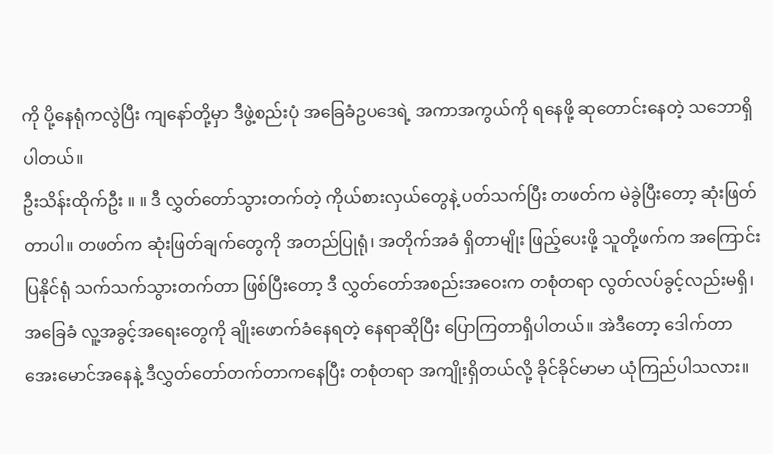ကို ပို့နေရုံကလွဲပြီး ကျနော်တို့မှာ ဒီဖွဲ့စည်းပုံ အခြေခံဥပဒေရဲ့ အကာအကွယ်ကို ရနေဖို့ ဆုတောင်းနေတဲ့ သဘောရှိပါတယ်။
ဦးသိန်းထိုက်ဦး ။ ။ ဒီ လွှတ်တော်သွားတက်တဲ့ ကိုယ်စားလှယ်တွေနဲ့ ပတ်သက်ပြီး တဖတ်က မဲခွဲပြီးတော့ ဆုံးဖြတ်တာပါ။ တဖတ်က ဆုံးဖြတ်ချက်တွေကို အတည်ပြုရုံ၊ အတိုက်အခံ ရှိတာမျိုး ဖြည့်ပေးဖို့ သူတို့ဖက်က အကြောင်းပြနိုင်ရုံ သက်သက်သွားတက်တာ ဖြစ်ပြီးတော့ ဒီ လွှတ်တော်အစည်းအဝေးက တစုံတရာ လွတ်လပ်ခွင့်လည်းမရှိ၊ အခြေခံ လူ့အခွင့်အရေးတွေကို ချိုးဖောက်ခံနေရတဲ့ နေရာဆိုပြီး ပြောကြတာရှိပါတယ်။ အဲဒီတော့ ဒေါက်တာအေးမောင်အနေနဲ့ ဒီလွှတ်တော်တက်တာကနေပြီး တစုံတရာ အကျိုးရှိတယ်လို့ ခိုင်ခိုင်မာမာ ယုံကြည်ပါသလား။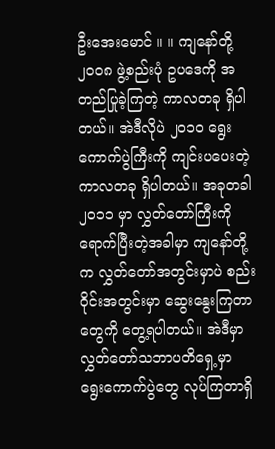ဦးအေးမောင် ။ ။ ကျနော်တို့ ၂၀၀၈ ဖွဲ့စည်းပုံ ဥပဒေကို အတည်ပြုခဲ့ကြတဲ့ ကာလတခု ရှိပါတယ်။ အဲဒီလိုပဲ ၂၀၁၀ ရွေးကောက်ပွဲကြီးကို ကျင်းပပေးတဲ့ ကာလတခု ရှိပါတယ်။ အခုတခါ ၂၀၁၁ မှာ လွှတ်တော်ကြီးကို ရောက်ပြီးတဲ့အခါမှာ ကျနော်တို့က လွှတ်တော်အတွင်းမှာပဲ စည်းဝိုင်းအတွင်းမှာ ဆွေးနွေးကြတာတွေကို တွေ့ရပါတယ်။ အဲဒီမှာ လွှတ်တော်သဘာပတိရှေ့မှာ ရွေးကောက်ပွဲတွေ လုပ်ကြတာရှိ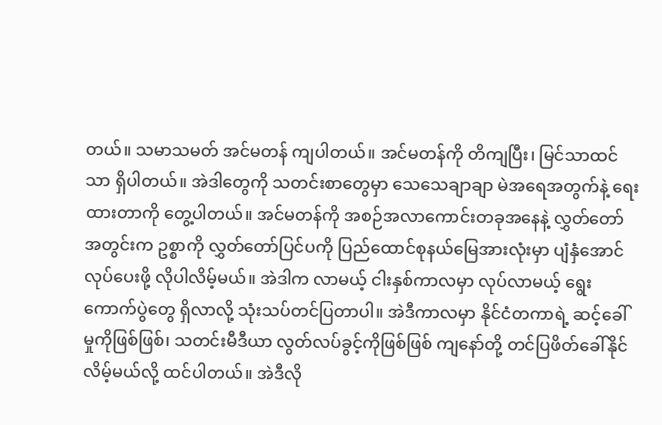တယ်။ သမာသမတ် အင်မတန် ကျပါတယ်။ အင်မတန်ကို တိကျပြီး၊ မြင်သာထင်သာ ရှိပါတယ်။ အဲဒါတွေကို သတင်းစာတွေမှာ သေသေချာချာ မဲအရေအတွက်နဲ့ ရေးထားတာကို တွေ့ပါတယ်။ အင်မတန်ကို အစဉ်အလာကောင်းတခုအနေနဲ့ လွှတ်တော်အတွင်းက ဥစ္စာကို လွှတ်တော်ပြင်ပကို ပြည်ထောင်စုနယ်မြေအားလုံးမှာ ပျံနှံအောင် လုပ်ပေးဖို့ လိုပါလိမ့်မယ်။ အဲဒါက လာမယ့် ငါးနှစ်ကာလမှာ လုပ်လာမယ့် ရွေးကောက်ပွဲတွေ ရှိလာလို့ သုံးသပ်တင်ပြတာပါ။ အဲဒီကာလမှာ နိုင်ငံတကာရဲ့ ဆင့်ခေါ်မှုကိုဖြစ်ဖြစ်၊ သတင်းမီဒီယာ လွတ်လပ်ခွင့်ကိုဖြစ်ဖြစ် ကျနော်တို့ တင်ပြဖိတ်ခေါ်နိုင်လိမ့်မယ်လို့ ထင်ပါတယ်။ အဲဒီလို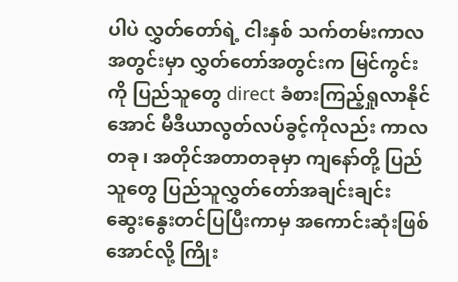ပါပဲ လွှတ်တော်ရဲ့ ငါးနှစ် သက်တမ်းကာလအတွင်းမှာ လွှတ်တော်အတွင်းက မြင်ကွင်းကို ပြည်သူတွေ direct ခံစားကြည့်ရှုလာနိုင်အောင် မီဒီယာလွတ်လပ်ခွင့်ကိုလည်း ကာလတခု၊ အတိုင်အတာတခုမှာ ကျနော်တို့ ပြည်သူတွေ ပြည်သူလွှတ်တော်အချင်းချင်း ဆွေးနွေးတင်ပြပြီးကာမှ အကောင်းဆုံးဖြစ်အောင်လို့ ကြိုး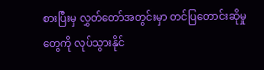စားပြီးမှ လွှတ်တော်အတွင်းမှာ တင်ပြတောင်းဆိုမှုတွေကို လုပ်သွားနိုင်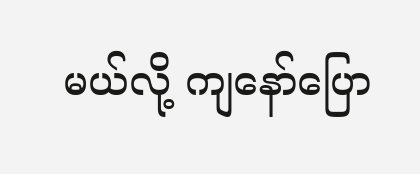မယ်လို့ ကျနော်ပြော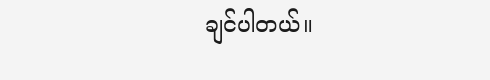ချင်ပါတယ်။